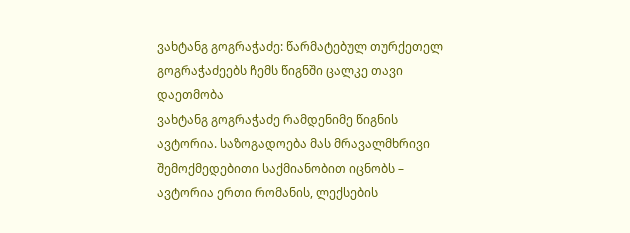ვახტანგ გოგრაჭაძე: წარმატებულ თურქეთელ გოგრაჭაძეებს ჩემს წიგნში ცალკე თავი დაეთმობა
ვახტანგ გოგრაჭაძე რამდენიმე წიგნის ავტორია. საზოგადოება მას მრავალმხრივი შემოქმედებითი საქმიანობით იცნობს – ავტორია ერთი რომანის, ლექსების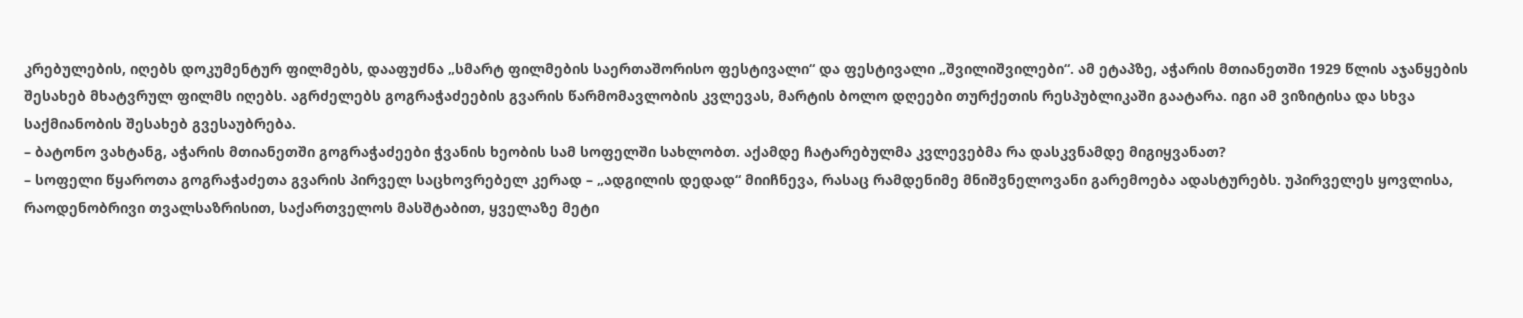კრებულების, იღებს დოკუმენტურ ფილმებს, დააფუძნა „სმარტ ფილმების საერთაშორისო ფესტივალი“ და ფესტივალი „შვილიშვილები“. ამ ეტაპზე, აჭარის მთიანეთში 1929 წლის აჯანყების შესახებ მხატვრულ ფილმს იღებს. აგრძელებს გოგრაჭაძეების გვარის წარმომავლობის კვლევას, მარტის ბოლო დღეები თურქეთის რესპუბლიკაში გაატარა. იგი ამ ვიზიტისა და სხვა საქმიანობის შესახებ გვესაუბრება.
– ბატონო ვახტანგ, აჭარის მთიანეთში გოგრაჭაძეები ჭვანის ხეობის სამ სოფელში სახლობთ. აქამდე ჩატარებულმა კვლევებმა რა დასკვნამდე მიგიყვანათ?
– სოფელი წყაროთა გოგრაჭაძეთა გვარის პირველ საცხოვრებელ კერად – „ადგილის დედად“ მიიჩნევა, რასაც რამდენიმე მნიშვნელოვანი გარემოება ადასტურებს. უპირველეს ყოვლისა, რაოდენობრივი თვალსაზრისით, საქართველოს მასშტაბით, ყველაზე მეტი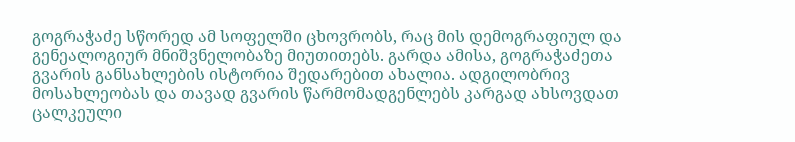გოგრაჭაძე სწორედ ამ სოფელში ცხოვრობს, რაც მის დემოგრაფიულ და გენეალოგიურ მნიშვნელობაზე მიუთითებს. გარდა ამისა, გოგრაჭაძეთა გვარის განსახლების ისტორია შედარებით ახალია. ადგილობრივ მოსახლეობას და თავად გვარის წარმომადგენლებს კარგად ახსოვდათ ცალკეული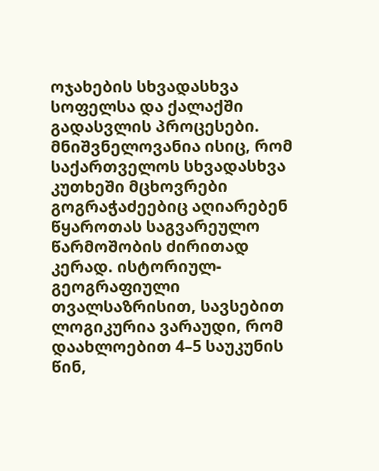ოჯახების სხვადასხვა სოფელსა და ქალაქში გადასვლის პროცესები. მნიშვნელოვანია ისიც, რომ საქართველოს სხვადასხვა კუთხეში მცხოვრები გოგრაჭაძეებიც აღიარებენ წყაროთას საგვარეულო წარმოშობის ძირითად კერად. ისტორიულ-გეოგრაფიული თვალსაზრისით, სავსებით ლოგიკურია ვარაუდი, რომ დაახლოებით 4–5 საუკუნის წინ,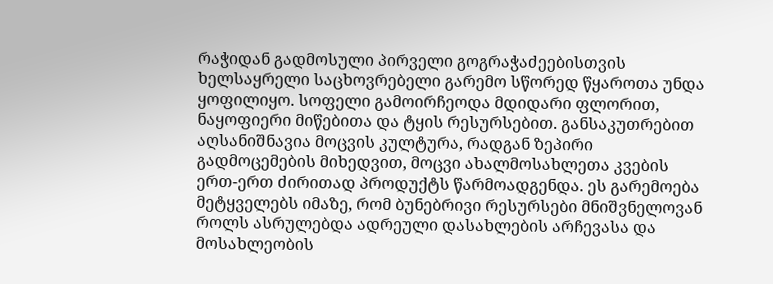რაჭიდან გადმოსული პირველი გოგრაჭაძეებისთვის ხელსაყრელი საცხოვრებელი გარემო სწორედ წყაროთა უნდა ყოფილიყო. სოფელი გამოირჩეოდა მდიდარი ფლორით, ნაყოფიერი მიწებითა და ტყის რესურსებით. განსაკუთრებით აღსანიშნავია მოცვის კულტურა, რადგან ზეპირი გადმოცემების მიხედვით, მოცვი ახალმოსახლეთა კვების ერთ-ერთ ძირითად პროდუქტს წარმოადგენდა. ეს გარემოება მეტყველებს იმაზე, რომ ბუნებრივი რესურსები მნიშვნელოვან როლს ასრულებდა ადრეული დასახლების არჩევასა და მოსახლეობის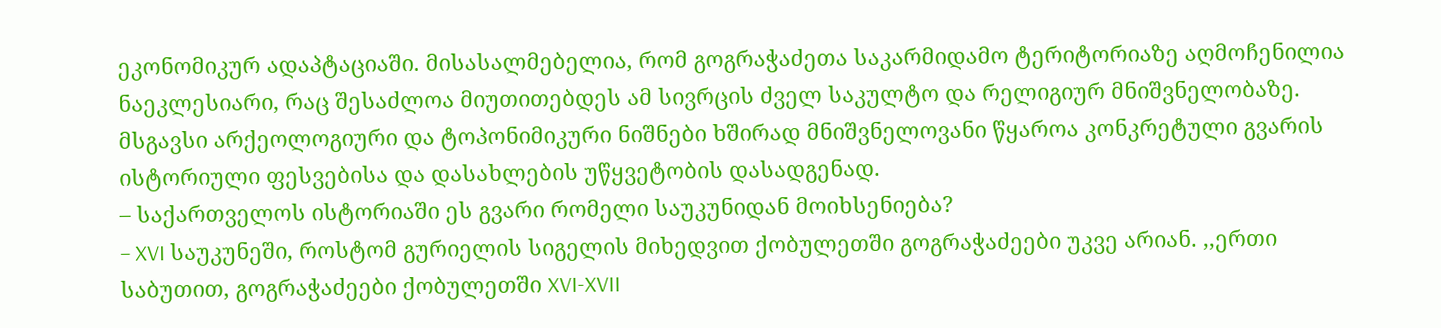ეკონომიკურ ადაპტაციაში. მისასალმებელია, რომ გოგრაჭაძეთა საკარმიდამო ტერიტორიაზე აღმოჩენილია ნაეკლესიარი, რაც შესაძლოა მიუთითებდეს ამ სივრცის ძველ საკულტო და რელიგიურ მნიშვნელობაზე. მსგავსი არქეოლოგიური და ტოპონიმიკური ნიშნები ხშირად მნიშვნელოვანი წყაროა კონკრეტული გვარის ისტორიული ფესვებისა და დასახლების უწყვეტობის დასადგენად.
– საქართველოს ისტორიაში ეს გვარი რომელი საუკუნიდან მოიხსენიება?
– XVI საუკუნეში, როსტომ გურიელის სიგელის მიხედვით ქობულეთში გოგრაჭაძეები უკვე არიან. ,,ერთი საბუთით, გოგრაჭაძეები ქობულეთში XVI-XVII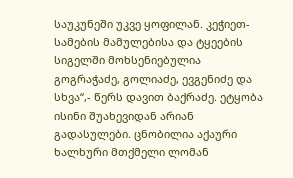საუკუნეში უკვე ყოფილან. კეჭიეთ-სამების მამულებისა და ტყეების სიგელში მოხსენიებულია გოგრაჭაძე, გოლიაძე, ევგენიძე და სხვა“,- წერს დავით ბაქრაძე. ეტყობა ისინი შუახევიდან არიან გადასულები. ცნობილია აქაური ხალხური მთქმელი ლომან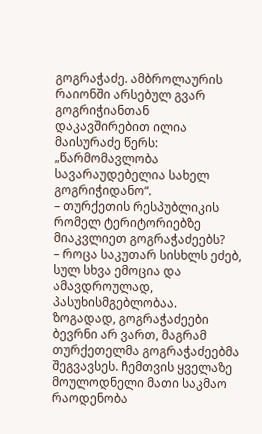გოგრაჭაძე. ამბროლაურის რაიონში არსებულ გვარ გოგრიჭიანთან დაკავშირებით ილია მაისურაძე წერს: „წარმომავლობა სავარაუდებელია სახელ გოგრიჭიდანო“.
– თურქეთის რესპუბლიკის რომელ ტერიტორიებზე მიაკვლიეთ გოგრაჭაძეებს?
– როცა საკუთარ სისხლს ეძებ, სულ სხვა ემოცია და ამავდროულად, პასუხისმგებლობაა. ზოგადად, გოგრაჭაძეები ბევრნი არ ვართ, მაგრამ თურქეთელმა გოგრაჭაძეებმა შეგვავსეს. ჩემთვის ყველაზე მოულოდნელი მათი საკმაო რაოდენობა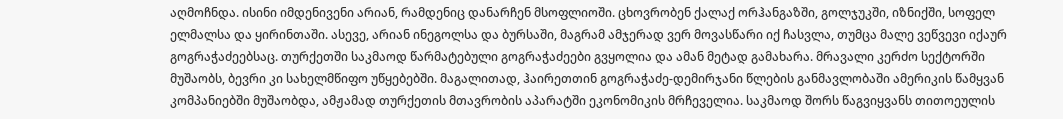აღმოჩნდა. ისინი იმდენივენი არიან, რამდენიც დანარჩენ მსოფლიოში. ცხოვრობენ ქალაქ ორჰანგაზში, გოლჯუკში, იზნიქში, სოფელ ელმალსა და ყირინთაში. ასევე, არიან ინეგოლსა და ბურსაში, მაგრამ ამჯერად ვერ მოვასწარი იქ ჩასვლა, თუმცა მალე ვეწვევი იქაურ გოგრაჭაძეებსაც. თურქეთში საკმაოდ წარმატებული გოგრაჭაძეები გვყოლია და ამან მეტად გამახარა. მრავალი კერძო სექტორში მუშაობს, ბევრი კი სახელმწიფო უწყებებში. მაგალითად, ჰაირეთთინ გოგრაჭაძე-დემირჯანი წლების განმავლობაში ამერიკის წამყვან კომპანიებში მუშაობდა, ამჟამად თურქეთის მთავრობის აპარატში ეკონომიკის მრჩეველია. საკმაოდ შორს წაგვიყვანს თითოეულის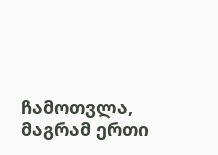ჩამოთვლა, მაგრამ ერთი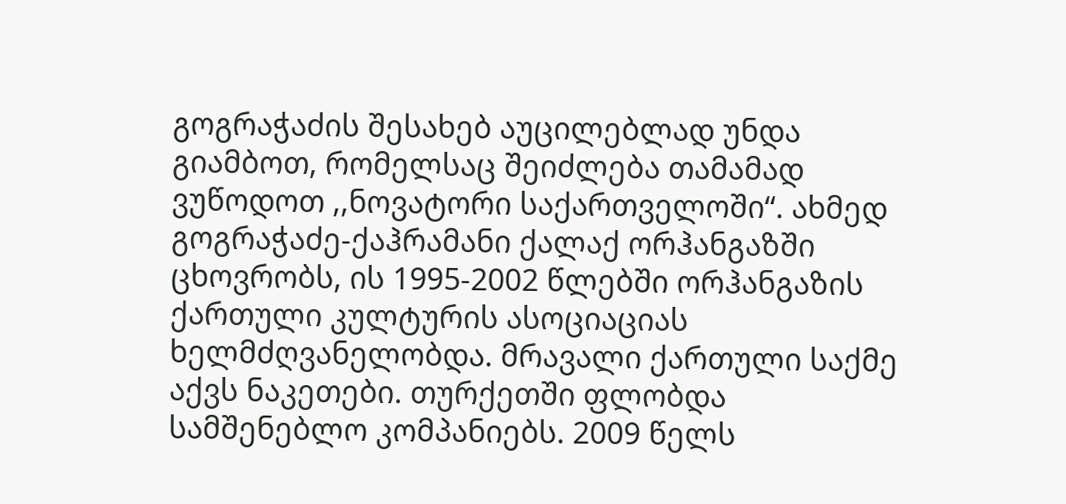გოგრაჭაძის შესახებ აუცილებლად უნდა გიამბოთ, რომელსაც შეიძლება თამამად ვუწოდოთ ,,ნოვატორი საქართველოში“. ახმედ გოგრაჭაძე-ქაჰრამანი ქალაქ ორჰანგაზში ცხოვრობს, ის 1995-2002 წლებში ორჰანგაზის ქართული კულტურის ასოციაციას ხელმძღვანელობდა. მრავალი ქართული საქმე აქვს ნაკეთები. თურქეთში ფლობდა სამშენებლო კომპანიებს. 2009 წელს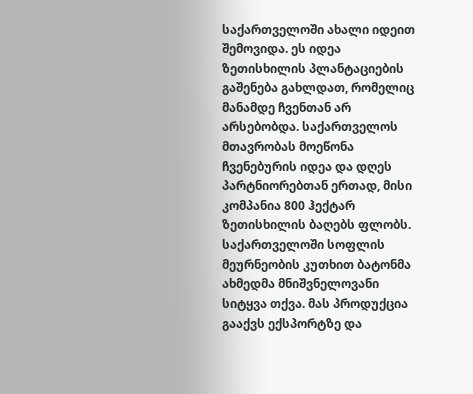საქართველოში ახალი იდეით შემოვიდა. ეს იდეა ზეთისხილის პლანტაციების გაშენება გახლდათ, რომელიც მანამდე ჩვენთან არ არსებობდა. საქართველოს მთავრობას მოეწონა ჩვენებურის იდეა და დღეს პარტნიორებთან ერთად, მისი კომპანია 800 ჰექტარ ზეთისხილის ბაღებს ფლობს. საქართველოში სოფლის მეურნეობის კუთხით ბატონმა ახმედმა მნიშვნელოვანი სიტყვა თქვა. მას პროდუქცია გააქვს ექსპორტზე და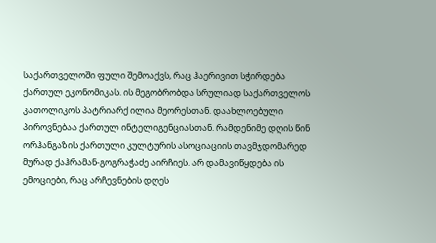საქართველოში ფული შემოაქვს, რაც ჰაერივით სჭირდება ქართულ ეკონომიკას. ის მეგობრობდა სრულიად საქართველოს კათოლიკოს პატრიარქ ილია მეორესთან. დაახლოებული პიროვნებაა ქართულ ინტელიგენციასთან. რამდენიმე დღის წინ ორჰანგაზის ქართული კულტურის ასოციაციის თავმჯდომარედ მურად ქაჰრამან-გოგრაჭაძე აირჩიეს. არ დამავიწყდება ის ემოციები, რაც არჩევნების დღეს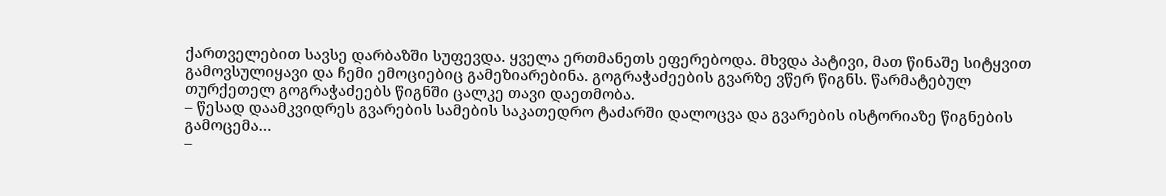ქართველებით სავსე დარბაზში სუფევდა. ყველა ერთმანეთს ეფერებოდა. მხვდა პატივი, მათ წინაშე სიტყვით გამოვსულიყავი და ჩემი ემოციებიც გამეზიარებინა. გოგრაჭაძეების გვარზე ვწერ წიგნს. წარმატებულ თურქეთელ გოგრაჭაძეებს წიგნში ცალკე თავი დაეთმობა.
– წესად დაამკვიდრეს გვარების სამების საკათედრო ტაძარში დალოცვა და გვარების ისტორიაზე წიგნების გამოცემა…
–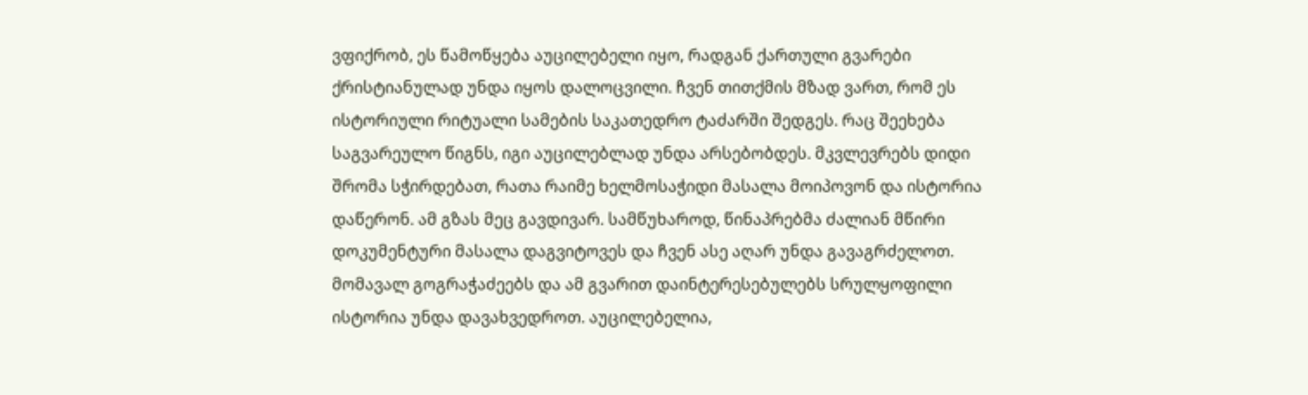ვფიქრობ, ეს წამოწყება აუცილებელი იყო, რადგან ქართული გვარები ქრისტიანულად უნდა იყოს დალოცვილი. ჩვენ თითქმის მზად ვართ, რომ ეს ისტორიული რიტუალი სამების საკათედრო ტაძარში შედგეს. რაც შეეხება საგვარეულო წიგნს, იგი აუცილებლად უნდა არსებობდეს. მკვლევრებს დიდი შრომა სჭირდებათ, რათა რაიმე ხელმოსაჭიდი მასალა მოიპოვონ და ისტორია დაწერონ. ამ გზას მეც გავდივარ. სამწუხაროდ, წინაპრებმა ძალიან მწირი დოკუმენტური მასალა დაგვიტოვეს და ჩვენ ასე აღარ უნდა გავაგრძელოთ. მომავალ გოგრაჭაძეებს და ამ გვარით დაინტერესებულებს სრულყოფილი ისტორია უნდა დავახვედროთ. აუცილებელია,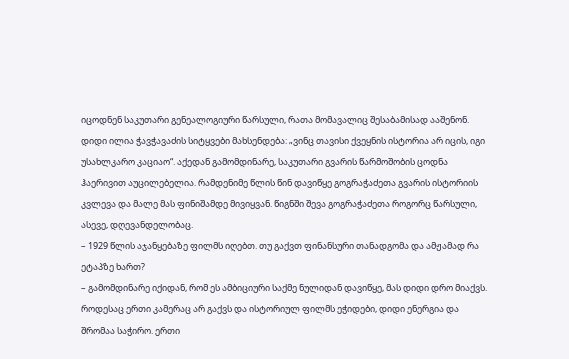იცოდნენ საკუთარი გენეალოგიური წარსული, რათა მომავალიც შესაბამისად ააშენონ. დიდი ილია ჭავჭავაძის სიტყვები მახსენდება: „ვინც თავისი ქვეყნის ისტორია არ იცის, იგი უსახლკარო კაციაო“. აქედან გამომდინარე, საკუთარი გვარის წარმოშობის ცოდნა ჰაერივით აუცილებელია. რამდენიმე წლის წინ დავიწყე გოგრაჭაძეთა გვარის ისტორიის კვლევა და მალე მას ფინიშამდე მივიყვან. წიგნში შევა გოგრაჭაძეთა როგორც წარსული, ასევე, დღევანდელობაც.
– 1929 წლის აჯანყებაზე ფილმს იღებთ. თუ გაქვთ ფინანსური თანადგომა და ამჟამად რა ეტაპზე ხართ?
– გამომდინარე იქიდან, რომ ეს ამბიციური საქმე ნულიდან დავიწყე, მას დიდი დრო მიაქვს. როდესაც ერთი კამერაც არ გაქვს და ისტორიულ ფილმს ეჭიდები, დიდი ენერგია და შრომაა საჭირო. ერთი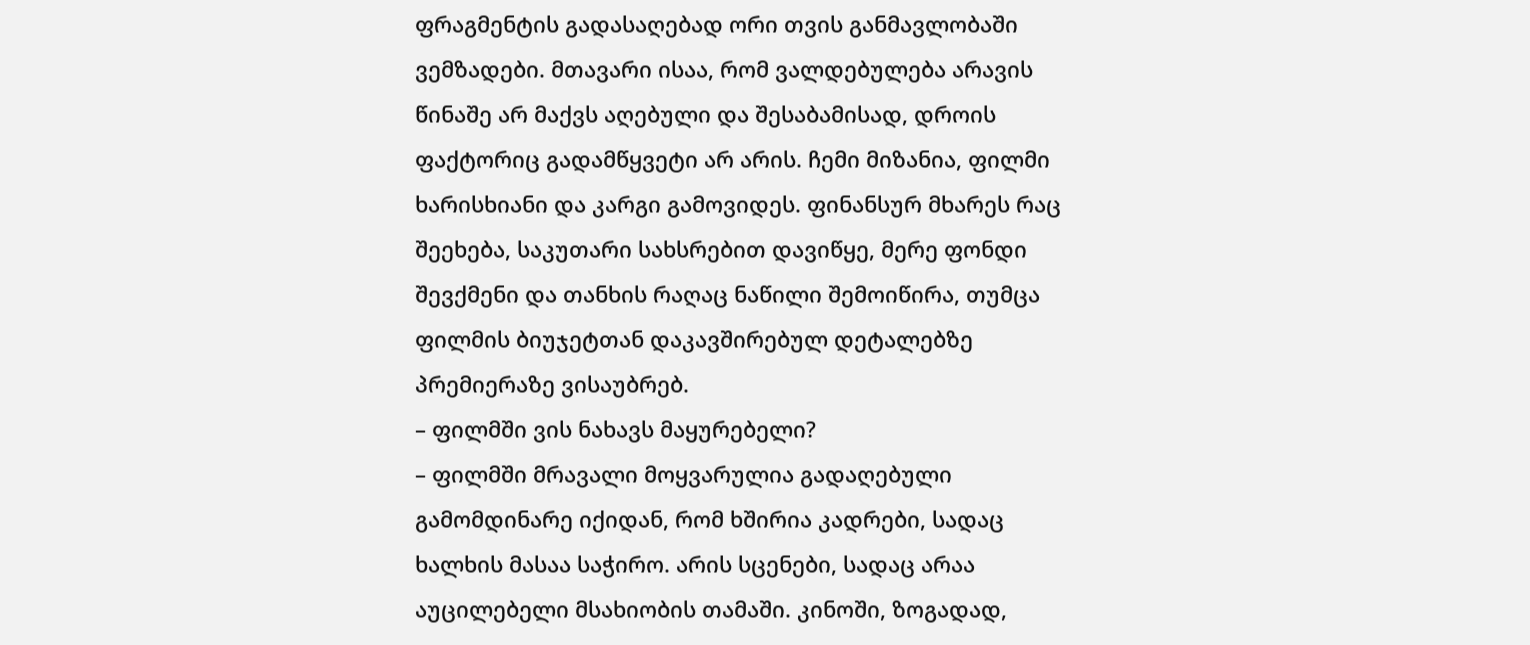ფრაგმენტის გადასაღებად ორი თვის განმავლობაში ვემზადები. მთავარი ისაა, რომ ვალდებულება არავის წინაშე არ მაქვს აღებული და შესაბამისად, დროის ფაქტორიც გადამწყვეტი არ არის. ჩემი მიზანია, ფილმი ხარისხიანი და კარგი გამოვიდეს. ფინანსურ მხარეს რაც შეეხება, საკუთარი სახსრებით დავიწყე, მერე ფონდი შევქმენი და თანხის რაღაც ნაწილი შემოიწირა, თუმცა ფილმის ბიუჯეტთან დაკავშირებულ დეტალებზე პრემიერაზე ვისაუბრებ.
– ფილმში ვის ნახავს მაყურებელი?
– ფილმში მრავალი მოყვარულია გადაღებული გამომდინარე იქიდან, რომ ხშირია კადრები, სადაც ხალხის მასაა საჭირო. არის სცენები, სადაც არაა აუცილებელი მსახიობის თამაში. კინოში, ზოგადად,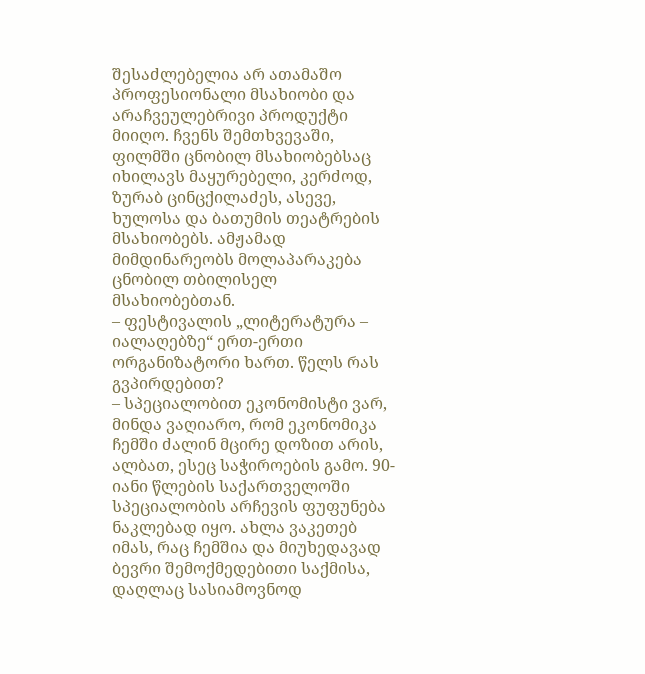შესაძლებელია არ ათამაშო პროფესიონალი მსახიობი და არაჩვეულებრივი პროდუქტი მიიღო. ჩვენს შემთხვევაში, ფილმში ცნობილ მსახიობებსაც იხილავს მაყურებელი, კერძოდ, ზურაბ ცინცქილაძეს, ასევე, ხულოსა და ბათუმის თეატრების მსახიობებს. ამჟამად მიმდინარეობს მოლაპარაკება ცნობილ თბილისელ მსახიობებთან.
– ფესტივალის „ლიტერატურა – იალაღებზე“ ერთ-ერთი ორგანიზატორი ხართ. წელს რას გვპირდებით?
– სპეციალობით ეკონომისტი ვარ, მინდა ვაღიარო, რომ ეკონომიკა ჩემში ძალინ მცირე დოზით არის, ალბათ, ესეც საჭიროების გამო. 90-იანი წლების საქართველოში სპეციალობის არჩევის ფუფუნება ნაკლებად იყო. ახლა ვაკეთებ იმას, რაც ჩემშია და მიუხედავად ბევრი შემოქმედებითი საქმისა, დაღლაც სასიამოვნოდ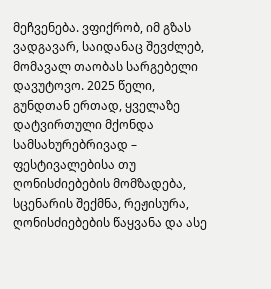მეჩვენება. ვფიქრობ, იმ გზას ვადგავარ, საიდანაც შევძლებ, მომავალ თაობას სარგებელი დავუტოვო. 2025 წელი, გუნდთან ერთად, ყველაზე დატვირთული მქონდა სამსახურებრივად – ფესტივალებისა თუ ღონისძიებების მომზადება, სცენარის შექმნა, რეჟისურა, ღონისძიებების წაყვანა და ასე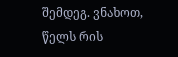შემდეგ. ვნახოთ, წელს რის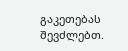გაკეთებას შევძლებთ.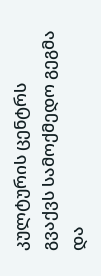კულტურის ცენტრს გვაქვს სამოქმედო გეგმა და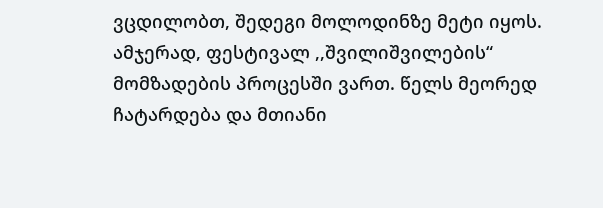ვცდილობთ, შედეგი მოლოდინზე მეტი იყოს. ამჯერად, ფესტივალ ,,შვილიშვილების“ მომზადების პროცესში ვართ. წელს მეორედ ჩატარდება და მთიანი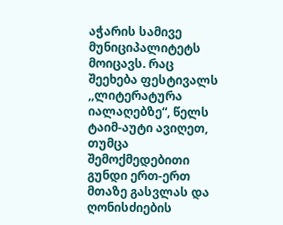აჭარის სამივე მუნიციპალიტეტს მოიცავს. რაც შეეხება ფესტივალს ,,ლიტერატურა იალაღებზე“, წელს ტაიმ-აუტი ავიღეთ, თუმცა შემოქმედებითი გუნდი ერთ-ერთ მთაზე გასვლას და ღონისძიების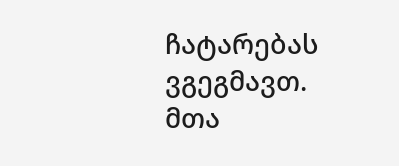ჩატარებას ვგეგმავთ. მთა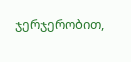ჯერჯერობით,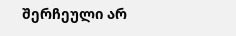შერჩეული არ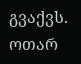გვაქვს.
ოთარ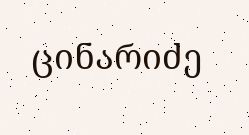ცინარიძე